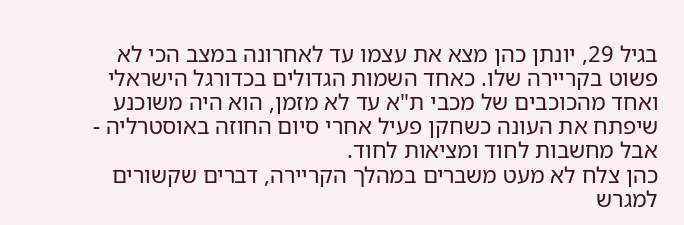בגיל 29, יונתן כהן מצא את עצמו עד לאחרונה במצב הכי לא פשוט בקריירה שלו. כאחד השמות הגדולים בכדורגל הישראלי ואחד מהכוכבים של מכבי ת"א עד לא מזמן, הוא היה משוכנע שיפתח את העונה כשחקן פעיל אחרי סיום החוזה באוסטרליה - אבל מחשבות לחוד ומציאות לחוד.
כהן צלח לא מעט משברים במהלך הקריירה, דברים שקשורים למגרש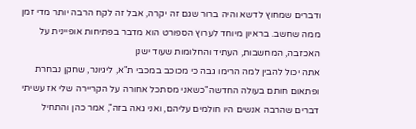ודברים שמחוץ לדשא והיה ברור שגם זה יקרה, אבל זה לקח הרבה יותר מדי זמן ממה שחשב. בראיון מיוחד לערוץ הספורט הוא מדבר בפתיחות אופיינית על האכזבה, המחשבות, העתיד והחלומות שעוד ישנן
אתה יכול להבין למה הרימו גבה כי מכוכב במכבי ת"א, ליגיונר, שחקן נבחרת ופתאום חותם בעולה החדשה"כשאני מסתכל אחורה על הקריירה שלי אז עשיתי דברים שהרבה אנשים היו חולמים עליהם, ואני גאה בזה", אמר כהן והתחיל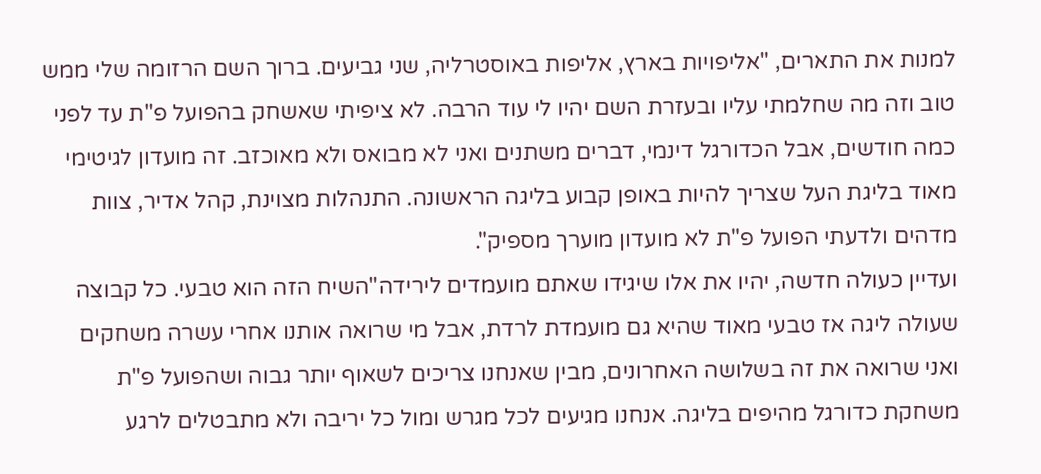למנות את התארים, "אליפויות בארץ, אליפות באוסטרליה, שני גביעים. ברוך השם הרזומה שלי ממש טוב וזה מה שחלמתי עליו ובעזרת השם יהיו לי עוד הרבה. לא ציפיתי שאשחק בהפועל פ"ת עד לפני כמה חודשים, אבל הכדורגל דינמי, דברים משתנים ואני לא מבואס ולא מאוכזב. זה מועדון לגיטימי מאוד בליגת העל שצריך להיות באופן קבוע בליגה הראשונה. התנהלות מצוינת, קהל אדיר, צוות מדהים ולדעתי הפועל פ"ת לא מועדון מוערך מספיק".
ועדיין כעולה חדשה, יהיו את אלו שיגידו שאתם מועמדים לירידה"השיח הזה הוא טבעי. כל קבוצה שעולה ליגה אז טבעי מאוד שהיא גם מועמדת לרדת, אבל מי שרואה אותנו אחרי עשרה משחקים ואני שרואה את זה בשלושה האחרונים, מבין שאנחנו צריכים לשאוף יותר גבוה ושהפועל פ"ת משחקת כדורגל מהיפים בליגה. אנחנו מגיעים לכל מגרש ומול כל יריבה ולא מתבטלים לרגע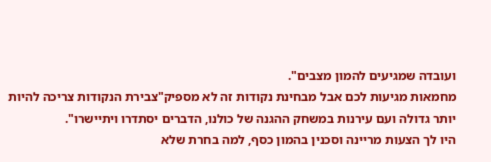ועובדה שמגיעים להמון מצבים".
מחמאות מגיעות לכם אבל מבחינת נקודות זה לא מספיק"צבירת הנקודות צריכה להיות יותר גדולה ועם עירנות במשחק ההגנה של כולנו, הדברים יסתדרו ויתיישרו".
היו לך הצעות מריינה וסכנין בהמון כסף, למה בחרת שלא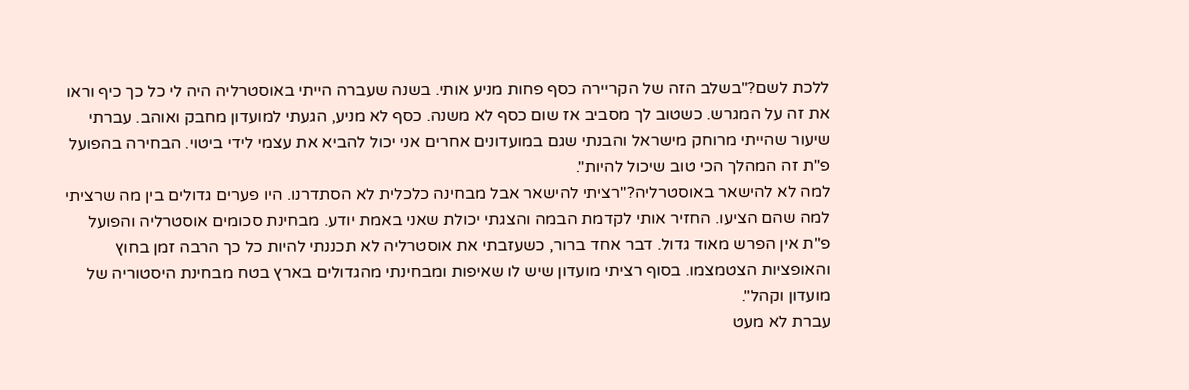ללכת לשם?"בשלב הזה של הקריירה כסף פחות מניע אותי. בשנה שעברה הייתי באוסטרליה היה לי כל כך כיף וראו את זה על המגרש. כשטוב לך מסביב אז שום כסף לא משנה. כסף לא מניע, הגעתי למועדון מחבק ואוהב. עברתי שיעור שהייתי מרוחק מישראל והבנתי שגם במועדונים אחרים אני יכול להביא את עצמי לידי ביטוי. הבחירה בהפועל פ"ת זה המהלך הכי טוב שיכול להיות".
למה לא להישאר באוסטרליה?"רציתי להישאר אבל מבחינה כלכלית לא הסתדרנו. היו פערים גדולים בין מה שרציתי למה שהם הציעו. החזיר אותי לקדמת הבמה והצגתי יכולת שאני באמת יודע. מבחינת סכומים אוסטרליה והפועל פ"ת אין הפרש מאוד גדול. דבר אחד ברור, כשעזבתי את אוסטרליה לא תכננתי להיות כל כך הרבה זמן בחוץ והאופציות הצטמצמו. בסוף רציתי מועדון שיש לו שאיפות ומבחינתי מהגדולים בארץ בטח מבחינת היסטוריה של מועדון וקהל".
עברת לא מעט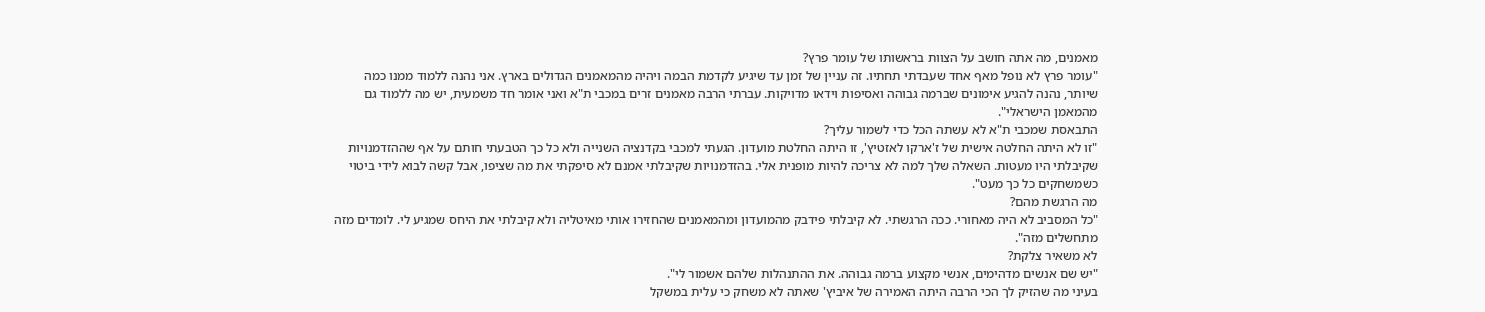מאמנים, מה אתה חושב על הצוות בראשותו של עומר פרץ?
"עומר פרץ לא נופל מאף אחד שעבדתי תחתיו. זה עניין של זמן עד שיגיע לקדמת הבמה ויהיה מהמאמנים הגדולים בארץ. אני נהנה ללמוד ממנו כמה שיותר, נהנה להגיע אימונים שברמה גבוהה ואסיפות וידאו מדויקות. עברתי הרבה מאמנים זרים במכבי ת"א ואני אומר חד משמעית, יש מה ללמוד גם מהמאמן הישראלי".
התבאסת שמכבי ת"א לא עשתה הכל כדי לשמור עליך?
"זו לא היתה החלטה אישית של ז'ארקו לאזטיץ', זו היתה החלטת מועדון. הגעתי למכבי בקדנציה השנייה ולא כל כך הטבעתי חותם על אף שההזדמנויות שקיבלתי היו מעטות. השאלה שלך למה לא צריכה להיות מופנית אלי. בהזדמנויות שקיבלתי אמנם לא סיפקתי את מה שציפו, אבל קשה לבוא לידי ביטוי כשמשחקים כל כך מעט".
מה הרגשת מהם?
"כל המסביב לא היה מאחורי. ככה הרגשתי. לא קיבלתי פידבק מהמועדון ומהמאמנים שהחזירו אותי מאיטליה ולא קיבלתי את היחס שמגיע לי. לומדים מזה מתחשלים מזה".
לא משאיר צלקת?
"יש שם אנשים מדהימים, אנשי מקצוע ברמה גבוהה. את ההתנהלות שלהם אשמור לי".
בעיני מה שהזיק לך הכי הרבה היתה האמירה של איביץ' שאתה לא משחק כי עלית במשקל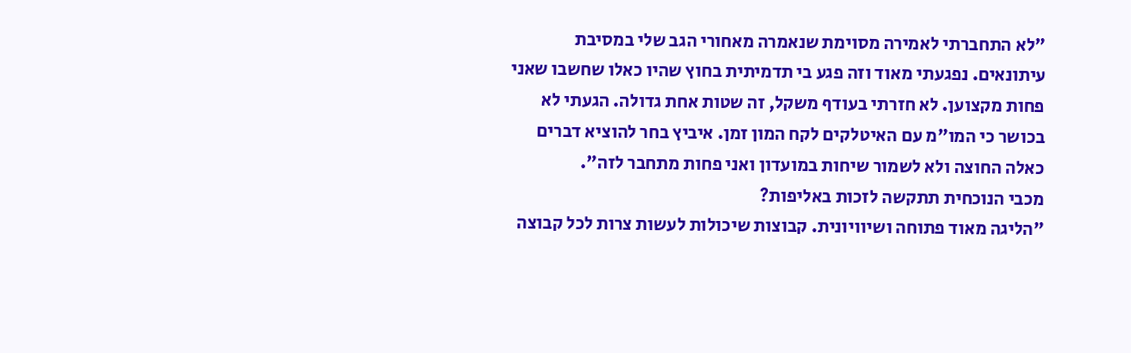"לא התחברתי לאמירה מסוימת שנאמרה מאחורי הגב שלי במסיבת עיתונאים. נפגעתי מאוד וזה פגע בי תדמיתית בחוץ שהיו כאלו שחשבו שאני פחות מקצוען. לא חזרתי בעודף משקל, זה שטות אחת גדולה. הגעתי לא בכושר כי המו"מ עם האיטלקים לקח המון זמן. איביץ בחר להוציא דברים כאלה החוצה ולא לשמור שיחות במועדון ואני פחות מתחבר לזה".
מכבי הנוכחית תתקשה לזכות באליפות?
"הליגה מאוד פתוחה ושיוויונית. קבוצות שיכולות לעשות צרות לכל קבוצה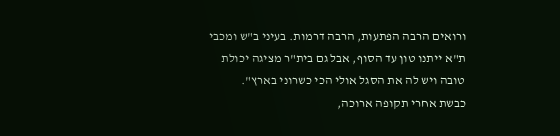ורואים הרבה הפתעות, הרבה דרמות. בעיני ב"ש ומכבי ת"א ייתנו טון עד הסוף, אבל גם בית"ר מציגה יכולת טובה ויש לה את הסגל אולי הכי כשרוני בארץ".
כבשת אחרי תקופה ארוכה,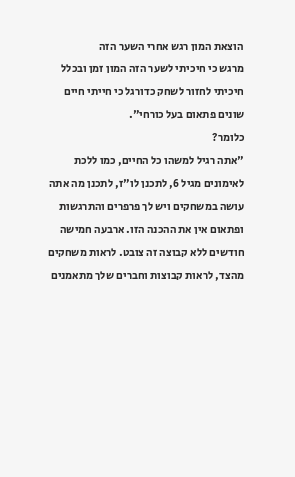הוצאת המון רגש אחרי השער הזה
מרגש כי חיכיתי לשער הזה המון זמן ובכלל חיכיתי לחזור לשחק כדורגל כי חייתי חיים שונים פתאום בעל כורחי".
כלומר?
"אתה רגיל למשהו כל החיים, כמו ללכת לאימונים מגיל 6, לתכנן לו"ז, לתכנן מה אתה עושה במשחקים ויש לך פרפרים והתרגשות ופתאום אין את ההכנה הזו. ארבעה חמישה חודשים ללא קבוצה זה צובט. לראות משחקים מהצד, לראות קבוצות וחברים שלך מתאמנים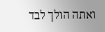ואתה הולך לבד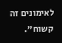לאימונים זה קשוח".